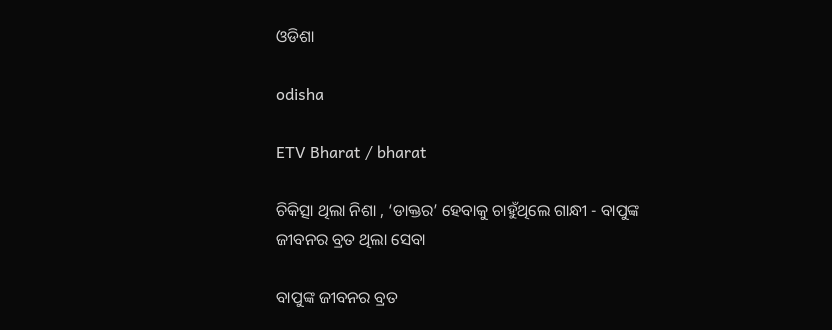ଓଡିଶା

odisha

ETV Bharat / bharat

ଚିକିତ୍ସା ଥିଲା ନିଶା , ‘ଡାକ୍ତର’ ହେବାକୁ ଚାହୁଁଥିଲେ ଗାନ୍ଧୀ - ବାପୁଙ୍କ ଜୀବନର ବ୍ରତ ଥିଲା ସେବା

ବାପୁଙ୍କ ଜୀବନର ବ୍ରତ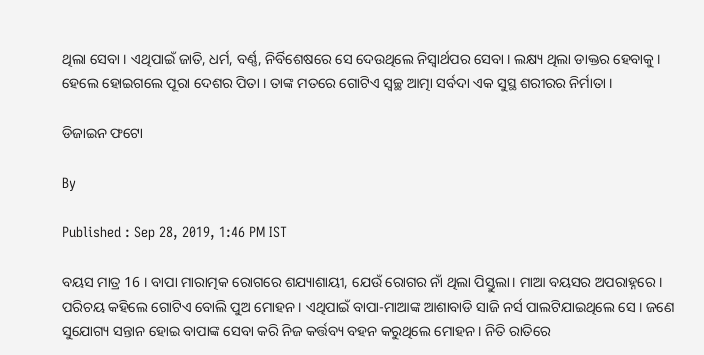ଥିଲା ସେବା । ଏଥିପାଇଁ ଜାତି, ଧର୍ମ, ବର୍ଣ୍ଣ, ନିର୍ବିଶେଷରେ ସେ ଦେଉଥିଲେ ନିସ୍ବାର୍ଥପର ସେବା । ଲକ୍ଷ୍ୟ ଥିଲା ଡାକ୍ତର ହେବାକୁ । ହେଲେ ହୋଇଗଲେ ପୂରା ଦେଶର ପିତା । ତାଙ୍କ ମତରେ ଗୋଟିଏ ସ୍ବଚ୍ଛ ଆତ୍ମା ସର୍ବଦା ଏକ ସୁସ୍ଥ ଶରୀରର ନିର୍ମାତା ।

ଡିଜାଇନ ଫଟୋ

By

Published : Sep 28, 2019, 1:46 PM IST

ବୟସ ମାତ୍ର 16 । ବାପା ମାରାତ୍ମକ ରୋଗରେ ଶଯ୍ୟାଶାୟୀ, ଯେଉଁ ରୋଗର ନାଁ ଥିଲା ପିସ୍ତୁଲା। ମାଆ ବୟସର ଅପରାହ୍ନରେ । ପରିଚୟ କହିଲେ ଗୋଟିଏ ବୋଲି ପୁଅ ମୋହନ । ଏଥିପାଇଁ ବାପା-ମାଆଙ୍କ ଆଶାବାଡି ସାଜି ନର୍ସ ପାଲଟିଯାଇଥିଲେ ସେ । ଜଣେ ସୁଯୋଗ୍ୟ ସନ୍ତାନ ହୋଇ ବାପାଙ୍କ ସେବା କରି ନିଜ କର୍ତ୍ତବ୍ୟ ବହନ କରୁଥିଲେ ମୋହନ । ନିତି ରାତିରେ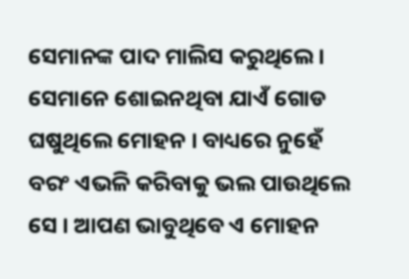ସେମାନଙ୍କ ପାଦ ମାଲିସ କରୁଥିଲେ । ସେମାନେ ଶୋଇନଥିବା ଯାଏଁ ଗୋଡ ଘଷୁଥିଲେ ମୋହନ । ବାଧ୍ୟରେ ନୁହେଁ ବରଂ ଏଭଳି କରିବାକୁ ଭଲ ପାଉଥିଲେ ସେ । ଆପଣ ଭାବୁଥିବେ ଏ ମୋହନ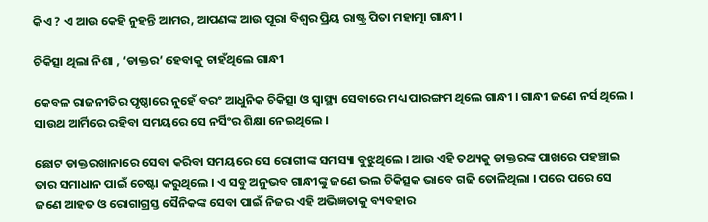କିଏ ? ଏ ଆଉ କେହି ନୁହନ୍ତି ଆମର, ଆପଣଙ୍କ ଆଉ ପୂରା ବିଶ୍ବର ପ୍ରିୟ ରାଷ୍ଟ୍ର ପିତା ମହାତ୍ମା ଗାନ୍ଧୀ ।

ଚିକିତ୍ସା ଥିଲା ନିଶା , ‘ଡାକ୍ତର’ ହେବାକୁ ଚାହଁଥିଲେ ଗାନ୍ଧୀ

କେବଳ ରାଜନୀତିର ପୃଷ୍ଠାରେ ନୁହେଁ ବରଂ ଆଧୁନିକ ଚିକିତ୍ସା ଓ ସ୍ବାସ୍ଥ୍ୟ ସେବାରେ ମଧ୍ୟ ପାରଙ୍ଗମ ଥିଲେ ଗାନ୍ଧୀ । ଗାନ୍ଧୀ ଜଣେ ନର୍ସ ଥିଲେ । ସାଉଥ ଆର୍ମିରେ ରହିବା ସମୟରେ ସେ ନର୍ସିଂର ଶିକ୍ଷା ନେଇଥିଲେ ।

ଛୋଟ ଡାକ୍ତରଖାନାରେ ସେବା କରିବା ସମୟରେ ସେ ରୋଗୀଙ୍କ ସମସ୍ୟା ବୁଝୁଥିଲେ । ଆଉ ଏହି ତଥ୍ୟକୁ ଡାକ୍ତରଙ୍କ ପାଖରେ ପହଞ୍ଚାଇ ତାର ସମାଧାନ ପାଇଁ ଚେଷ୍ଟା କରୁଥିଲେ । ଏ ସବୁ ଅନୁଭବ ଗାନ୍ଧୀଙ୍କୁ ଜଣେ ଭଲ ଚିକିତ୍ସକ ଭାବେ ଗଢି ତୋଳିଥିଲା । ପରେ ପରେ ସେ ଜଣେ ଆହତ ଓ ରୋଗାଗ୍ରସ୍ତ ସୈନିକଙ୍କ ସେବା ପାଇଁ ନିଜର ଏହି ଅଭିଜ୍ଞତାକୁ ବ୍ୟବହାର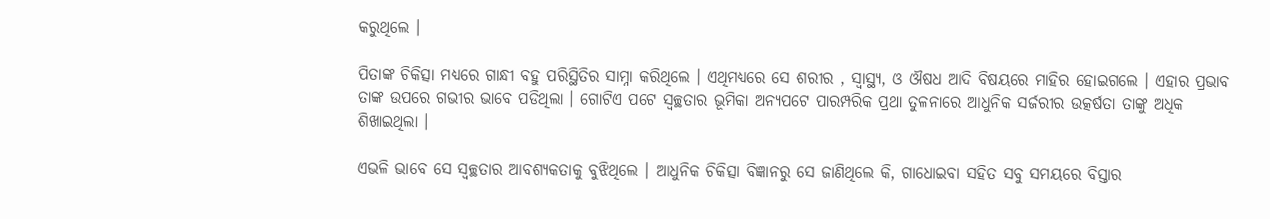କରୁଥିଲେ ।

ପିତାଙ୍କ ଚିକିତ୍ସା ମଧ୍ୟରେ ଗାନ୍ଧୀ ବହୁ ପରିସ୍ଥିତିର ସାମ୍ନା କରିଥିଲେ । ଏଥିମଧ୍ୟରେ ସେ ଶରୀର , ସ୍ବାସ୍ଥ୍ୟ, ଓ ଔଷଧ ଆଦି ବିଷୟରେ ମାହିର ହୋଇଗଲେ । ଏହାର ପ୍ରଭାବ ତାଙ୍କ ଉପରେ ଗଭୀର ଭାବେ ପଡିଥିଲା । ଗୋଟିଏ ପଟେ ସ୍ବଚ୍ଛତାର ଭୂମିକା ଅନ୍ୟପଟେ ପାରମ୍ପରିକ ପ୍ରଥା ତୁଳନାରେ ଆଧୁନିକ ସର୍ଜରୀର ଉତ୍କର୍ଷତା ତାଙ୍କୁ ଅଧିକ ଶିଖାଇଥିଲା ।

ଏଭଳି ଭାବେ ସେ ସ୍ବଚ୍ଛତାର ଆବଶ୍ୟକତାକୁ ବୁଝିଥିଲେ । ଆଧୁନିକ ଚିକିତ୍ସା ବିଜ୍ଞାନରୁ ସେ ଜାଣିଥିଲେ କି, ଗାଧୋଇବା ସହିତ ସବୁ ସମୟରେ ବିସ୍ତାର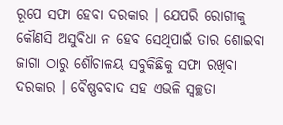ରୂପେ ସଫା ହେବା ଦରକାର । ଯେପରି ରୋଗୀକୁ କୌଣସି ଅସୁବିଧା ନ ହେବ ସେଥିପାଇଁ ତାର ଶୋଇବା ଜାଗା ଠାରୁ ଶୌଚାଳୟ ସବୁକିଛିକୁ ସଫା ରଖିବା ଦରକାର । ବୈଷ୍ଣବବାଦ ସହ ଏଭଳି ସ୍ବଚ୍ଛତା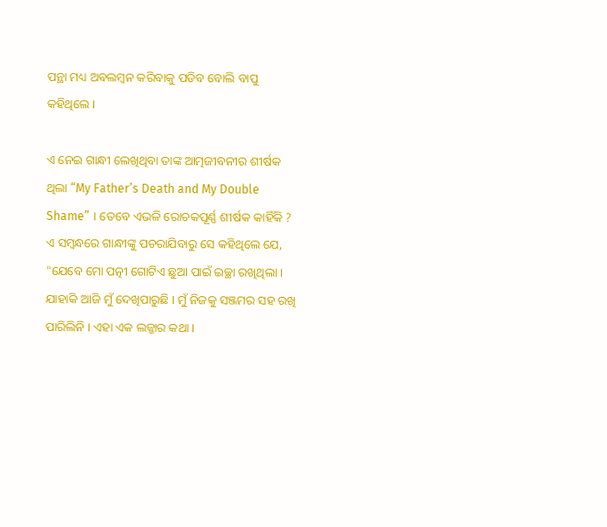ପନ୍ଥା ମଧ୍ୟ ଅବଲମ୍ବନ କରିବାକୁ ପଡିବ ବୋଲି ବାପୁ କହିଥିଲେ ।

ଏ ନେଇ ଗାନ୍ଧୀ ଲେଖିଥିବା ତାଙ୍କ ଆତ୍ମଜୀବନୀର ଶୀର୍ଷକ ଥିଲା “My Father’s Death and My Double Shame” । ତେବେ ଏଭଳି ରୋଚକପୂର୍ଣ୍ଣ ଶୀର୍ଷକ କାହିଁକି ? ଏ ସମ୍ବନ୍ଧରେ ଗାନ୍ଧୀଙ୍କୁ ପଚରାଯିବାରୁ ସେ କହିଥିଲେ ଯେ, "ଯେବେ ମୋ ପତ୍ନୀ ଗୋଟିଏ ଛୁଆ ପାଇଁ ଇଚ୍ଛା ରଖିଥିଲା । ଯାହାକି ଆଜି ମୁଁ ଦେଖିପାରୁଛି । ମୁଁ ନିଜକୁ ସଞ୍ଜମର ସହ ରଖି ପାରିଲିନି । ଏହା ଏକ ଲଜ୍ଜାର କଥା ।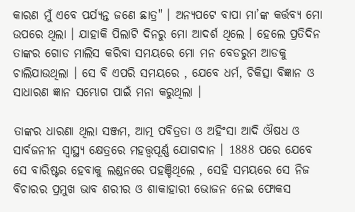କାରଣ ମୁଁ ଏବେ ପର୍ଯ୍ୟନ୍ତ ଜଣେ ଛାତ୍ର" । ଅନ୍ୟପଟେ ବାପା ମା’ଙ୍କ କର୍ତ୍ତବ୍ୟ ମୋ ଉପରେ ଥିଲା । ଯାହାକି ପିଲାଟି ଦିନରୁ ମୋ ଆଦର୍ଶ ଥିଲେ । ହେଲେ ପ୍ରତିଦିନ ତାଙ୍କର ଗୋଡ ମାଲିସ କରିବା ସମୟରେ ମୋ ମନ ବେଡରୁମ ଆଡକୁ ଚାଲିଯାଉଥିଲା । ସେ ବି ଏପରି ସମୟରେ , ଯେବେ ଧର୍ମ, ଚିକିତ୍ସା ବିଜ୍ଞାନ ଓ ସାଧାରଣ ଜ୍ଞାନ ସମ୍ଭୋଗ ପାଇଁ ମନା କରୁଥିଲା ।

ତାଙ୍କର ଧାରଣା ଥିଲା ସଞ୍ଜମ, ଆତ୍ମ ପବିତ୍ରତା ଓ ଅହିଂସା ଆଦି ଔଷଧ ଓ ସାର୍ବଜନୀନ ସ୍ବାସ୍ଥ୍ୟ କ୍ଷେତ୍ରରେ ମହତ୍ତ୍ବପୂର୍ଣ୍ଣ ଯୋଗଦାନ । 1888 ପରେ ଯେବେ ସେ ବାରିଷ୍ଟର ହେବାକୁ ଲଣ୍ଡନରେ ପହଞ୍ଚିଥିଲେ , ସେହି ସମୟରେ ସେ ନିଜ ବିଚାରର ପ୍ରମୁଖ ଭାବ ଶରୀର ଓ ଶାକାହାରୀ ଭୋଜନ ନେଇ ଫୋକସ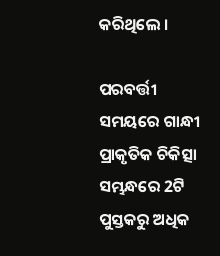କରିଥିଲେ ।

ପରବର୍ତ୍ତୀ ସମୟରେ ଗାନ୍ଧୀ ପ୍ରାକୃତିକ ଚିକିତ୍ସା ସମ୍ଭନ୍ଧରେ 2ଟି ପୁସ୍ତକରୁ ଅଧିକ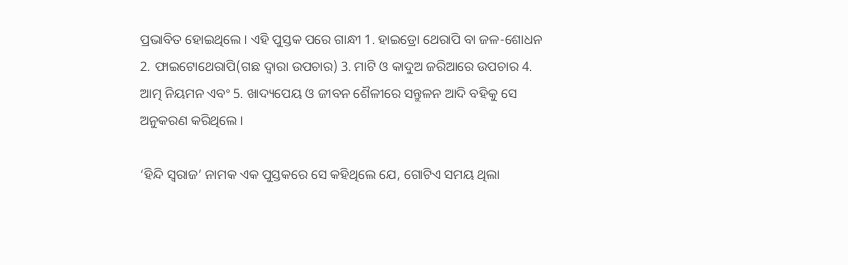ପ୍ରଭାବିତ ହୋଇଥିଲେ । ଏହି ପୁସ୍ତକ ପରେ ଗାନ୍ଧୀ 1. ହାଇଡ୍ରୋ ଥେରାପି ବା ଜଳ-ଶୋଧନ 2. ଫାଇଟୋଥେରାପି(ଗଛ ଦ୍ବାରା ଉପଚାର) 3. ମାଟି ଓ କାଦୁଅ ଜରିଆରେ ଉପଚାର 4. ଆତ୍ମ ନିୟମନ ଏବଂ 5. ଖାଦ୍ୟପେୟ ଓ ଜୀବନ ଶୈଳୀରେ ସନ୍ତୁଳନ ଆଦି ବହିକୁ ସେ ଅନୁକରଣ କରିଥିଲେ ।

‘ହିନ୍ଦି ସ୍ବରାଜ’ ନାମକ ଏକ ପୁସ୍ତକରେ ସେ କହିଥିଲେ ଯେ, ଗୋଟିଏ ସମୟ ଥିଲା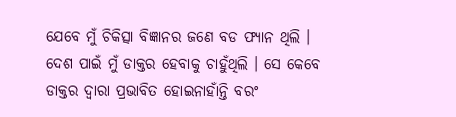ଯେବେ ମୁଁ ଚିକିତ୍ସା ବିଜ୍ଞାନର ଜଣେ ବଡ ଫ୍ୟାନ ଥିଲି । ଦେଶ ପାଇଁ ମୁଁ ଡାକ୍ତର ହେବାକୁ ଚାହୁଁଥିଲି । ସେ କେବେ ଡାକ୍ତର ଦ୍ବାରା ପ୍ରଭାବିତ ହୋଇନାହାଁନ୍ତି ବରଂ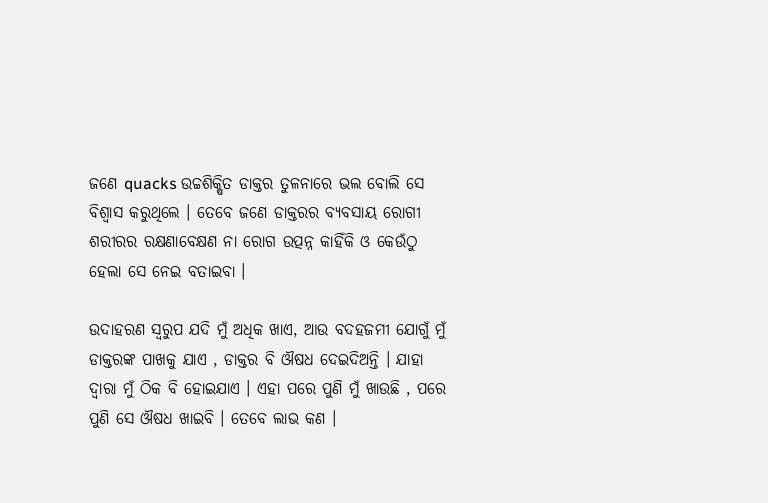ଜଣେ quacks ଉଚ୍ଚଶିକ୍ଷିତ ଡାକ୍ତର ତୁଳନାରେ ଭଲ ବୋଲି ସେ ବିଶ୍ବାସ କରୁଥିଲେ । ତେବେ ଜଣେ ଡାକ୍ତରର ବ୍ୟବସାୟ ରୋଗୀ ଶରୀରର ରକ୍ଷଣାବେକ୍ଷଣ ନା ରୋଗ ଉତ୍ପନ୍ନ କାହିଁକି ଓ କେଉଁଠୁ ହେଲା ସେ ନେଇ ବତାଇବା ।

ଉଦାହରଣ ସ୍ବରୁପ ଯଦି ମୁଁ ଅଧିକ ଖାଏ, ଆଉ ବଦହଜମୀ ଯୋଗୁଁ ମୁଁ ଡାକ୍ତରଙ୍କ ପାଖକୁ ଯାଏ , ଡାକ୍ତର ବି ଔଷଧ ଦେଇଦିଅନ୍ତି । ଯାହା ଦ୍ବାରା ମୁଁ ଠିକ ବି ହୋଇଯାଏ । ଏହା ପରେ ପୁଣି ମୁଁ ଖାଉଛି , ପରେ ପୁଣି ସେ ଔଷଧ ଖାଇବି । ତେବେ ଲାଭ କଣ ।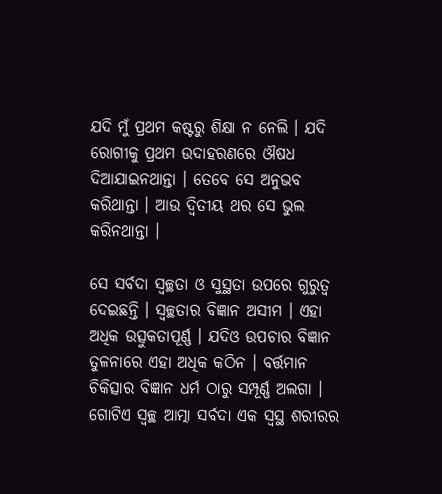ଯଦି ମୁଁ ପ୍ରଥମ କଷ୍ଟରୁ ଶିକ୍ଷା ନ ନେଲି । ଯଦି ରୋଗୀକୁ ପ୍ରଥମ ଉଦାହରଣରେ ଔଷଧ ଦିଆଯାଇନଥାନ୍ତା । ତେବେ ସେ ଅନୁଭବ କରିଥାନ୍ତା । ଆଉ ଦ୍ବିତୀୟ ଥର ସେ ଭୁଲ କରିନଥାନ୍ତା ।

ସେ ସର୍ବଦା ସ୍ବଚ୍ଛତା ଓ ସୁସ୍ଥତା ଉପରେ ଗୁରୁତ୍ବ ଦେଇଛନ୍ତି । ସ୍ବଚ୍ଛତାର ବିଜ୍ଞାନ ଅସୀମ । ଏହା ଅଧିକ ଉତ୍ସୁକତାପୂର୍ଣ୍ଣ । ଯଦିଓ ଉପଚାର ବିଜ୍ଞାନ ତୁଳନାରେ ଏହା ଅଧିକ କଠିନ । ବର୍ତ୍ତମାନ ଚିକିତ୍ସାର ବିଜ୍ଞାନ ଧର୍ମ ଠାରୁ ସମ୍ପୂର୍ଣ୍ଣ ଅଲଗା । ଗୋଟିଏ ସ୍ବଚ୍ଛ ଆତ୍ମା ସର୍ବଦା ଏକ ସ୍ବସ୍ଥ ଶରୀରର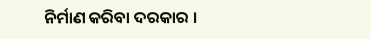ନିର୍ମାଣ କରିବା ଦରକାର ।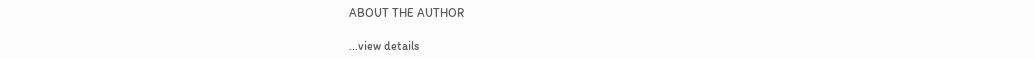ABOUT THE AUTHOR

...view details